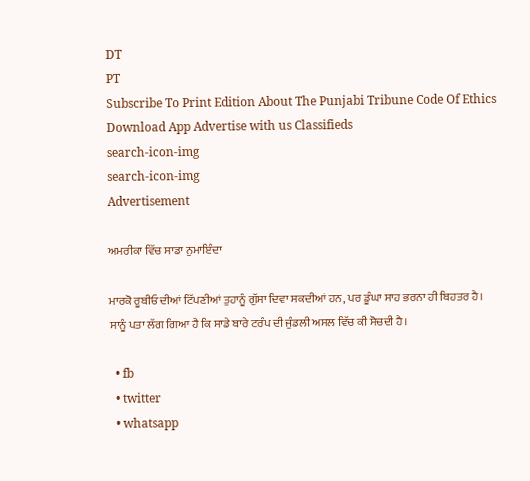DT
PT
Subscribe To Print Edition About The Punjabi Tribune Code Of Ethics Download App Advertise with us Classifieds
search-icon-img
search-icon-img
Advertisement

ਅਮਰੀਕਾ ਵਿੱਚ ਸਾਡਾ ਨੁਮਾਇੰਦਾ

ਮਾਰਕੋ ਰੂਬੀਓ ਦੀਆਂ ਟਿੱਪਣੀਆਂ ਤੁਹਾਨੂੰ ਗੁੱਸਾ ਦਿਵਾ ਸਕਦੀਆਂ ਹਨ, ਪਰ ਡੂੰਘਾ ਸਾਹ ਭਰਨਾ ਹੀ ਬਿਹਤਰ ਹੈ। ਸਾਨੂੰ ਪਤਾ ਲੱਗ ਗਿਆ ਹੈ ਕਿ ਸਾਡੇ ਬਾਰੇ ਟਰੰਪ ਦੀ ਜੁੰਡਲੀ ਅਸਲ ਵਿੱਚ ਕੀ ਸੋਚਦੀ ਹੈ।

  • fb
  • twitter
  • whatsapp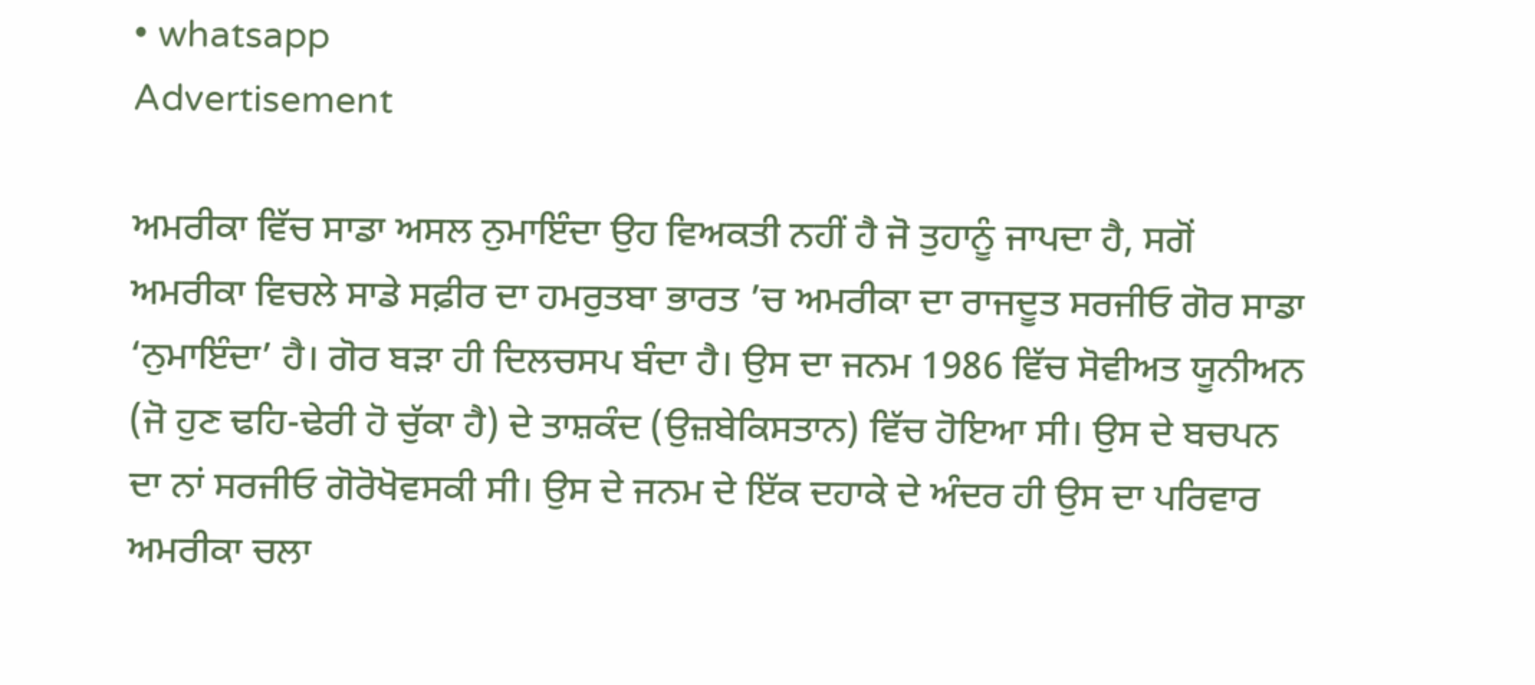• whatsapp
Advertisement

ਅਮਰੀਕਾ ਵਿੱਚ ਸਾਡਾ ਅਸਲ ਨੁਮਾਇੰਦਾ ਉਹ ਵਿਅਕਤੀ ਨਹੀਂ ਹੈ ਜੋ ਤੁਹਾਨੂੰ ਜਾਪਦਾ ਹੈ, ਸਗੋਂ ਅਮਰੀਕਾ ਵਿਚਲੇ ਸਾਡੇ ਸਫ਼ੀਰ ਦਾ ਹਮਰੁਤਬਾ ਭਾਰਤ ’ਚ ਅਮਰੀਕਾ ਦਾ ਰਾਜਦੂਤ ਸਰਜੀਓ ਗੋਰ ਸਾਡਾ ‘ਨੁਮਾਇੰਦਾ’ ਹੈ। ਗੋਰ ਬੜਾ ਹੀ ਦਿਲਚਸਪ ਬੰਦਾ ਹੈ। ਉਸ ਦਾ ਜਨਮ 1986 ਵਿੱਚ ਸੋਵੀਅਤ ਯੂਨੀਅਨ (ਜੋ ਹੁਣ ਢਹਿ-ਢੇਰੀ ਹੋ ਚੁੱਕਾ ਹੈ) ਦੇ ਤਾਸ਼ਕੰਦ (ਉਜ਼ਬੇਕਿਸਤਾਨ) ਵਿੱਚ ਹੋਇਆ ਸੀ। ਉਸ ਦੇ ਬਚਪਨ ਦਾ ਨਾਂ ਸਰਜੀਓ ਗੋਰੋਖੋਵਸਕੀ ਸੀ। ਉਸ ਦੇ ਜਨਮ ਦੇ ਇੱਕ ਦਹਾਕੇ ਦੇ ਅੰਦਰ ਹੀ ਉਸ ਦਾ ਪਰਿਵਾਰ ਅਮਰੀਕਾ ਚਲਾ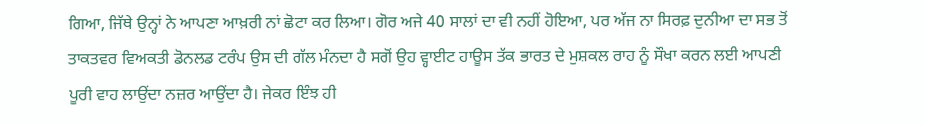ਗਿਆ, ਜਿੱਥੇ ਉਨ੍ਹਾਂ ਨੇ ਆਪਣਾ ਆਖ਼ਰੀ ਨਾਂ ਛੋਟਾ ਕਰ ਲਿਆ। ਗੋਰ ਅਜੇ 40 ਸਾਲਾਂ ਦਾ ਵੀ ਨਹੀਂ ਹੋਇਆ, ਪਰ ਅੱਜ ਨਾ ਸਿਰਫ਼ ਦੁਨੀਆ ਦਾ ਸਭ ਤੋਂ ਤਾਕਤਵਰ ਵਿਅਕਤੀ ਡੋਨਲਡ ਟਰੰਪ ਉਸ ਦੀ ਗੱਲ ਮੰਨਦਾ ਹੈ ਸਗੋਂ ਉਹ ਵ੍ਹਾਈਟ ਹਾਊਸ ਤੱਕ ਭਾਰਤ ਦੇ ਮੁਸ਼ਕਲ ਰਾਹ ਨੂੰ ਸੌਖਾ ਕਰਨ ਲਈ ਆਪਣੀ ਪੂਰੀ ਵਾਹ ਲਾਉਂਦਾ ਨਜ਼ਰ ਆਉਂਦਾ ਹੈ। ਜੇਕਰ ਇੰਝ ਹੀ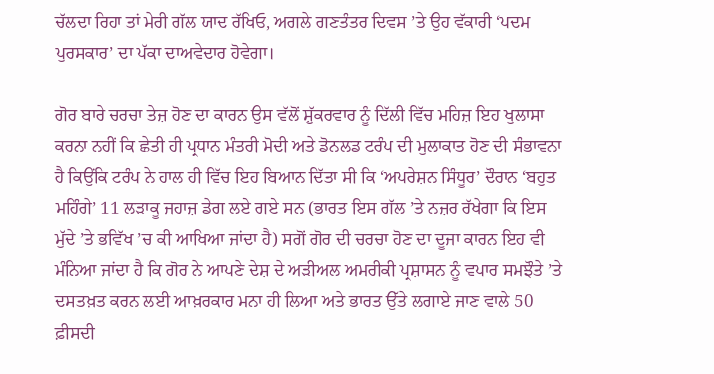ਚੱਲਦਾ ਰਿਹਾ ਤਾਂ ਮੇਰੀ ਗੱਲ ਯਾਦ ਰੱਖਿਓ, ਅਗਲੇ ਗਣਤੰਤਰ ਦਿਵਸ ’ਤੇ ਉਹ ਵੱਕਾਰੀ ‘ਪਦਮ ਪੁਰਸਕਾਰ’ ਦਾ ਪੱਕਾ ਦਾਅਵੇਦਾਰ ਹੋਵੇਗਾ।

ਗੋਰ ਬਾਰੇ ਚਰਚਾ ਤੇਜ਼ ਹੋਣ ਦਾ ਕਾਰਨ ਉਸ ਵੱਲੋਂ ਸ਼ੁੱਕਰਵਾਰ ਨੂੰ ਦਿੱਲੀ ਵਿੱਚ ਮਹਿਜ਼ ਇਹ ਖੁਲਾਸਾ ਕਰਨਾ ਨਹੀਂ ਕਿ ਛੇਤੀ ਹੀ ਪ੍ਰਧਾਨ ਮੰਤਰੀ ਮੋਦੀ ਅਤੇ ਡੋਨਲਡ ਟਰੰਪ ਦੀ ਮੁਲਾਕਾਤ ਹੋਣ ਦੀ ਸੰਭਾਵਨਾ ਹੈ ਕਿਉਂਕਿ ਟਰੰਪ ਨੇ ਹਾਲ ਹੀ ਵਿੱਚ ਇਹ ਬਿਆਨ ਦਿੱਤਾ ਸੀ ਕਿ ‘ਅਪਰੇਸ਼ਨ ਸਿੰਧੂਰ’ ਦੌਰਾਨ ‘ਬਹੁਤ ਮਹਿੰਗੇ’ 11 ਲੜਾਕੂ ਜਹਾਜ਼ ਡੇਗ ਲਏ ਗਏ ਸਨ (ਭਾਰਤ ਇਸ ਗੱਲ ’ਤੇ ਨਜ਼ਰ ਰੱਖੇਗਾ ਕਿ ਇਸ ਮੁੱਦੇ ’ਤੇ ਭਵਿੱਖ ’ਚ ਕੀ ਆਖਿਆ ਜਾਂਦਾ ਹੈ) ਸਗੋਂ ਗੋਰ ਦੀ ਚਰਚਾ ਹੋਣ ਦਾ ਦੂਜਾ ਕਾਰਨ ਇਹ ਵੀ ਮੰਨਿਆ ਜਾਂਦਾ ਹੈ ਕਿ ਗੋਰ ਨੇ ਆਪਣੇ ਦੇਸ਼ ਦੇ ਅੜੀਅਲ ਅਮਰੀਕੀ ਪ੍ਰਸ਼ਾਸਨ ਨੂੰ ਵਪਾਰ ਸਮਝੌਤੇ ’ਤੇ ਦਸਤਖ਼ਤ ਕਰਨ ਲਈ ਆਖ਼ਰਕਾਰ ਮਨਾ ਹੀ ਲਿਆ ਅਤੇ ਭਾਰਤ ਉੱਤੇ ਲਗਾਏ ਜਾਣ ਵਾਲੇ 50 ਫ਼ੀਸਦੀ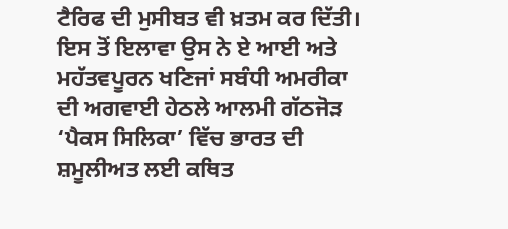ਟੈਰਿਫ ਦੀ ਮੁਸੀਬਤ ਵੀ ਖ਼ਤਮ ਕਰ ਦਿੱਤੀ। ਇਸ ਤੋਂ ਇਲਾਵਾ ਉਸ ਨੇ ਏ ਆਈ ਅਤੇ ਮਹੱਤਵਪੂਰਨ ਖਣਿਜਾਂ ਸਬੰਧੀ ਅਮਰੀਕਾ ਦੀ ਅਗਵਾਈ ਹੇਠਲੇ ਆਲਮੀ ਗੱਠਜੋੜ ‘ਪੈਕਸ ਸਿਲਿਕਾ’ ਵਿੱਚ ਭਾਰਤ ਦੀ ਸ਼ਮੂਲੀਅਤ ਲਈ ਕਥਿਤ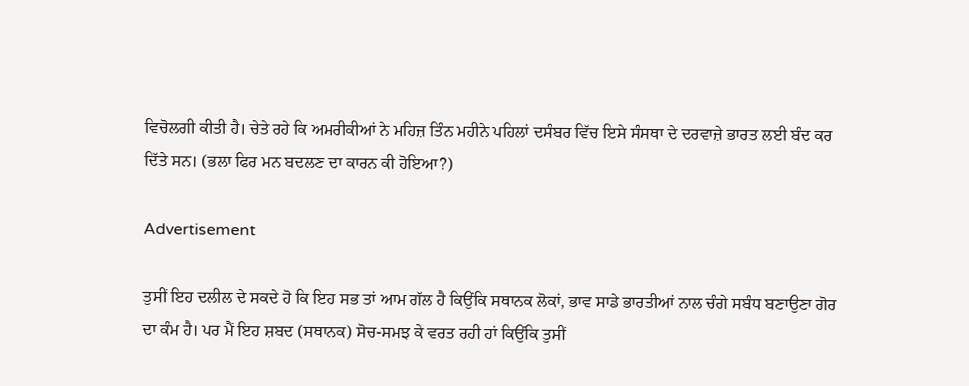ਵਿਚੋਲਗੀ ਕੀਤੀ ਹੈ। ਚੇਤੇ ਰਹੇ ਕਿ ਅਮਰੀਕੀਆਂ ਨੇ ਮਹਿਜ਼ ਤਿੰਨ ਮਹੀਨੇ ਪਹਿਲਾਂ ਦਸੰਬਰ ਵਿੱਚ ਇਸੇ ਸੰਸਥਾ ਦੇ ਦਰਵਾਜ਼ੇ ਭਾਰਤ ਲਈ ਬੰਦ ਕਰ ਦਿੱਤੇ ਸਨ। (ਭਲਾ ਫਿਰ ਮਨ ਬਦਲਣ ਦਾ ਕਾਰਨ ਕੀ ਹੋਇਆ?)

Advertisement

ਤੁਸੀਂ ਇਹ ਦਲੀਲ ਦੇ ਸਕਦੇ ਹੋ ਕਿ ਇਹ ਸਭ ਤਾਂ ਆਮ ਗੱਲ ਹੈ ਕਿਉਂਕਿ ਸਥਾਨਕ ਲੋਕਾਂ, ਭਾਵ ਸਾਡੇ ਭਾਰਤੀਆਂ ਨਾਲ ਚੰਗੇ ਸਬੰਧ ਬਣਾਉਣਾ ਗੋਰ ਦਾ ਕੰਮ ਹੈ। ਪਰ ਮੈਂ ਇਹ ਸ਼ਬਦ (ਸਥਾਨਕ) ਸੋਚ-ਸਮਝ ਕੇ ਵਰਤ ਰਹੀ ਹਾਂ ਕਿਉਂਕਿ ਤੁਸੀਂ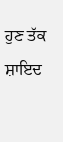ਹੁਣ ਤੱਕ ਸ਼ਾਇਦ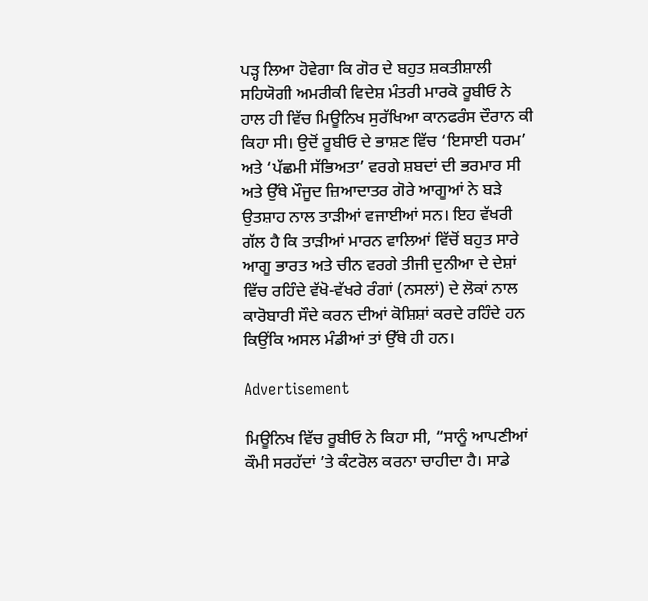ਪੜ੍ਹ ਲਿਆ ਹੋਵੇਗਾ ਕਿ ਗੋਰ ਦੇ ਬਹੁਤ ਸ਼ਕਤੀਸ਼ਾਲੀ ਸਹਿਯੋਗੀ ਅਮਰੀਕੀ ਵਿਦੇਸ਼ ਮੰਤਰੀ ਮਾਰਕੋ ਰੂਬੀਓ ਨੇ ਹਾਲ ਹੀ ਵਿੱਚ ਮਿਊਨਿਖ ਸੁਰੱਖਿਆ ਕਾਨਫਰੰਸ ਦੌਰਾਨ ਕੀ ਕਿਹਾ ਸੀ। ਉਦੋਂ ਰੂਬੀਓ ਦੇ ਭਾਸ਼ਣ ਵਿੱਚ ‘ਇਸਾਈ ਧਰਮ’ ਅਤੇ ‘ਪੱਛਮੀ ਸੱਭਿਅਤਾ’ ਵਰਗੇ ਸ਼ਬਦਾਂ ਦੀ ਭਰਮਾਰ ਸੀ ਅਤੇ ਉੱਥੇ ਮੌਜੂਦ ਜ਼ਿਆਦਾਤਰ ਗੋਰੇ ਆਗੂਆਂ ਨੇ ਬੜੇ ਉਤਸ਼ਾਹ ਨਾਲ ਤਾੜੀਆਂ ਵਜਾਈਆਂ ਸਨ। ਇਹ ਵੱਖਰੀ ਗੱਲ ਹੈ ਕਿ ਤਾੜੀਆਂ ਮਾਰਨ ਵਾਲਿਆਂ ਵਿੱਚੋਂ ਬਹੁਤ ਸਾਰੇ ਆਗੂ ਭਾਰਤ ਅਤੇ ਚੀਨ ਵਰਗੇ ਤੀਜੀ ਦੁਨੀਆ ਦੇ ਦੇਸ਼ਾਂ ਵਿੱਚ ਰਹਿੰਦੇ ਵੱਖੋ-ਵੱਖਰੇ ਰੰਗਾਂ (ਨਸਲਾਂ) ਦੇ ਲੋਕਾਂ ਨਾਲ ਕਾਰੋਬਾਰੀ ਸੌਦੇ ਕਰਨ ਦੀਆਂ ਕੋਸ਼ਿਸ਼ਾਂ ਕਰਦੇ ਰਹਿੰਦੇ ਹਨ ਕਿਉਂਕਿ ਅਸਲ ਮੰਡੀਆਂ ਤਾਂ ਉੱਥੇ ਹੀ ਹਨ।

Advertisement

ਮਿਊਨਿਖ ਵਿੱਚ ਰੂਬੀਓ ਨੇ ਕਿਹਾ ਸੀ, “ਸਾਨੂੰ ਆਪਣੀਆਂ ਕੌਮੀ ਸਰਹੱਦਾਂ ’ਤੇ ਕੰਟਰੋਲ ਕਰਨਾ ਚਾਹੀਦਾ ਹੈ। ਸਾਡੇ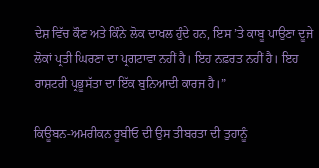ਦੇਸ਼ ਵਿੱਚ ਕੌਣ ਅਤੇ ਕਿੰਨੇ ਲੋਕ ਦਾਖਲ ਹੁੰਦੇ ਹਨ, ਇਸ ’ਤੇ ਕਾਬੂ ਪਾਉਣਾ ਦੂਜੇ ਲੋਕਾਂ ਪ੍ਰਤੀ ਘਿਰਣਾ ਦਾ ਪ੍ਰਗਟਾਵਾ ਨਹੀਂ ਹੈ। ਇਹ ਨਫ਼ਰਤ ਨਹੀਂ ਹੈ। ਇਹ ਰਾਸ਼ਟਰੀ ਪ੍ਰਭੂਸੱਤਾ ਦਾ ਇੱਕ ਬੁਨਿਆਦੀ ਕਾਰਜ ਹੈ।”

ਕਿਊਬਨ-ਅਮਰੀਕਨ ਰੂਬੀਓ ਦੀ ਉਸ ਤੀਬਰਤਾ ਦੀ ਤੁਹਾਨੂੰ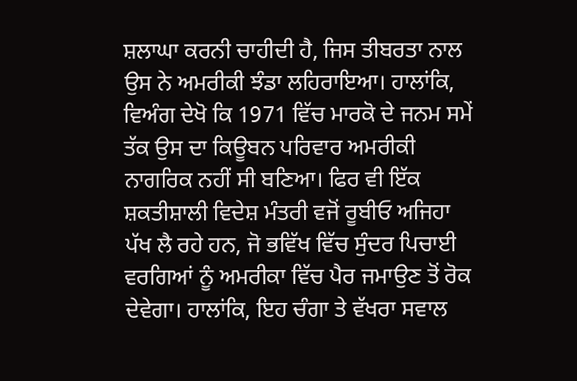ਸ਼ਲਾਘਾ ਕਰਨੀ ਚਾਹੀਦੀ ਹੈ, ਜਿਸ ਤੀਬਰਤਾ ਨਾਲ ਉਸ ਨੇ ਅਮਰੀਕੀ ਝੰਡਾ ਲਹਿਰਾਇਆ। ਹਾਲਾਂਕਿ, ਵਿਅੰਗ ਦੇਖੋ ਕਿ 1971 ਵਿੱਚ ਮਾਰਕੋ ਦੇ ਜਨਮ ਸਮੇਂ ਤੱਕ ਉਸ ਦਾ ਕਿਊਬਨ ਪਰਿਵਾਰ ਅਮਰੀਕੀ ਨਾਗਰਿਕ ਨਹੀਂ ਸੀ ਬਣਿਆ। ਫਿਰ ਵੀ ਇੱਕ ਸ਼ਕਤੀਸ਼ਾਲੀ ਵਿਦੇਸ਼ ਮੰਤਰੀ ਵਜੋਂ ਰੂਬੀਓ ਅਜਿਹਾ ਪੱਖ ਲੈ ਰਹੇ ਹਨ, ਜੋ ਭਵਿੱਖ ਵਿੱਚ ਸੁੰਦਰ ਪਿਚਾਈ ਵਰਗਿਆਂ ਨੂੰ ਅਮਰੀਕਾ ਵਿੱਚ ਪੈਰ ਜਮਾਉਣ ਤੋਂ ਰੋਕ ਦੇਵੇਗਾ। ਹਾਲਾਂਕਿ, ਇਹ ਚੰਗਾ ਤੇ ਵੱਖਰਾ ਸਵਾਲ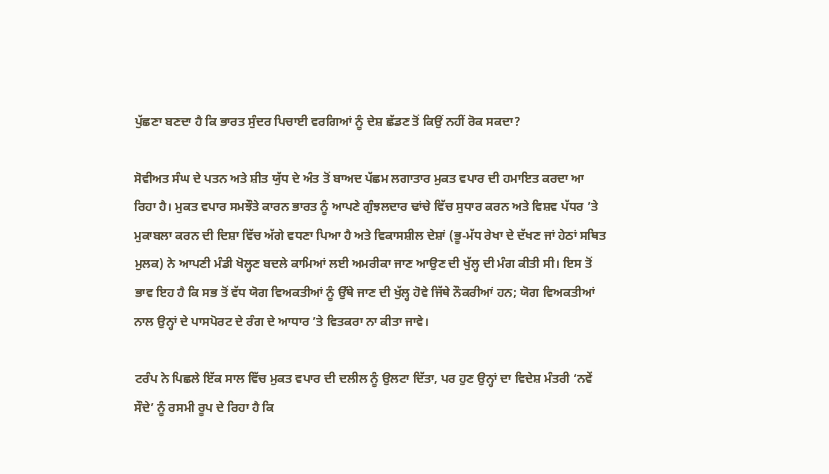ਪੁੱਛਣਾ ਬਣਦਾ ਹੈ ਕਿ ਭਾਰਤ ਸੁੰਦਰ ਪਿਚਾਈ ਵਰਗਿਆਂ ਨੂੰ ਦੇਸ਼ ਛੱਡਣ ਤੋਂ ਕਿਉਂ ਨਹੀਂ ਰੋਕ ਸਕਦਾ?

ਸੋਵੀਅਤ ਸੰਘ ਦੇ ਪਤਨ ਅਤੇ ਸ਼ੀਤ ਯੁੱਧ ਦੇ ਅੰਤ ਤੋਂ ਬਾਅਦ ਪੱਛਮ ਲਗਾਤਾਰ ਮੁਕਤ ਵਪਾਰ ਦੀ ਹਮਾਇਤ ਕਰਦਾ ਆ ਰਿਹਾ ਹੈ। ਮੁਕਤ ਵਪਾਰ ਸਮਝੌਤੇ ਕਾਰਨ ਭਾਰਤ ਨੂੰ ਆਪਣੇ ਗੁੰਝਲਦਾਰ ਢਾਂਚੇ ਵਿੱਚ ਸੁਧਾਰ ਕਰਨ ਅਤੇ ਵਿਸ਼ਵ ਪੱਧਰ ’ਤੇ ਮੁਕਾਬਲਾ ਕਰਨ ਦੀ ਦਿਸ਼ਾ ਵਿੱਚ ਅੱਗੇ ਵਧਣਾ ਪਿਆ ਹੈ ਅਤੇ ਵਿਕਾਸਸ਼ੀਲ ਦੇਸ਼ਾਂ (ਭੂ-ਮੱਧ ਰੇਖਾ ਦੇ ਦੱਖਣ ਜਾਂ ਹੇਠਾਂ ਸਥਿਤ ਮੁਲਕ) ਨੇ ਆਪਣੀ ਮੰਡੀ ਖੋਲ੍ਹਣ ਬਦਲੇ ਕਾਮਿਆਂ ਲਈ ਅਮਰੀਕਾ ਜਾਣ ਆਉਣ ਦੀ ਖੁੱਲ੍ਹ ਦੀ ਮੰਗ ਕੀਤੀ ਸੀ। ਇਸ ਤੋਂ ਭਾਵ ਇਹ ਹੈ ਕਿ ਸਭ ਤੋਂ ਵੱਧ ਯੋਗ ਵਿਅਕਤੀਆਂ ਨੂੰ ਉੱਥੇ ਜਾਣ ਦੀ ਖੁੱਲ੍ਹ ਹੋਵੇ ਜਿੱਥੇ ਨੌਕਰੀਆਂ ਹਨ; ਯੋਗ ਵਿਅਕਤੀਆਂ ਨਾਲ ਉਨ੍ਹਾਂ ਦੇ ਪਾਸਪੋਰਟ ਦੇ ਰੰਗ ਦੇ ਆਧਾਰ ’ਤੇ ਵਿਤਕਰਾ ਨਾ ਕੀਤਾ ਜਾਵੇ।

ਟਰੰਪ ਨੇ ਪਿਛਲੇ ਇੱਕ ਸਾਲ ਵਿੱਚ ਮੁਕਤ ਵਪਾਰ ਦੀ ਦਲੀਲ ਨੂੰ ਉਲਟਾ ਦਿੱਤਾ, ਪਰ ਹੁਣ ਉਨ੍ਹਾਂ ਦਾ ਵਿਦੇਸ਼ ਮੰਤਰੀ ‘ਨਵੇਂ ਸੌਦੇ’ ਨੂੰ ਰਸਮੀ ਰੂਪ ਦੇ ਰਿਹਾ ਹੈ ਕਿ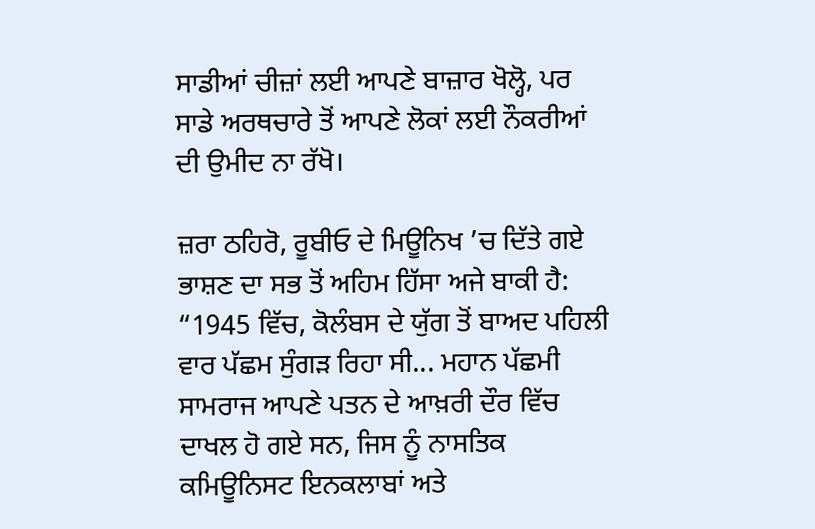ਸਾਡੀਆਂ ਚੀਜ਼ਾਂ ਲਈ ਆਪਣੇ ਬਾਜ਼ਾਰ ਖੋਲ੍ਹੋ, ਪਰ ਸਾਡੇ ਅਰਥਚਾਰੇ ਤੋਂ ਆਪਣੇ ਲੋਕਾਂ ਲਈ ਨੌਕਰੀਆਂ ਦੀ ਉਮੀਦ ਨਾ ਰੱਖੋ।

ਜ਼ਰਾ ਠਹਿਰੋ, ਰੂਬੀਓ ਦੇ ਮਿਊਨਿਖ ’ਚ ਦਿੱਤੇ ਗਏ ਭਾਸ਼ਣ ਦਾ ਸਭ ਤੋਂ ਅਹਿਮ ਹਿੱਸਾ ਅਜੇ ਬਾਕੀ ਹੈ: “1945 ਵਿੱਚ, ਕੋਲੰਬਸ ਦੇ ਯੁੱਗ ਤੋਂ ਬਾਅਦ ਪਹਿਲੀ ਵਾਰ ਪੱਛਮ ਸੁੰਗੜ ਰਿਹਾ ਸੀ... ਮਹਾਨ ਪੱਛਮੀ ਸਾਮਰਾਜ ਆਪਣੇ ਪਤਨ ਦੇ ਆਖ਼ਰੀ ਦੌਰ ਵਿੱਚ ਦਾਖਲ ਹੋ ਗਏ ਸਨ, ਜਿਸ ਨੂੰ ਨਾਸਤਿਕ ਕਮਿਊਨਿਸਟ ਇਨਕਲਾਬਾਂ ਅਤੇ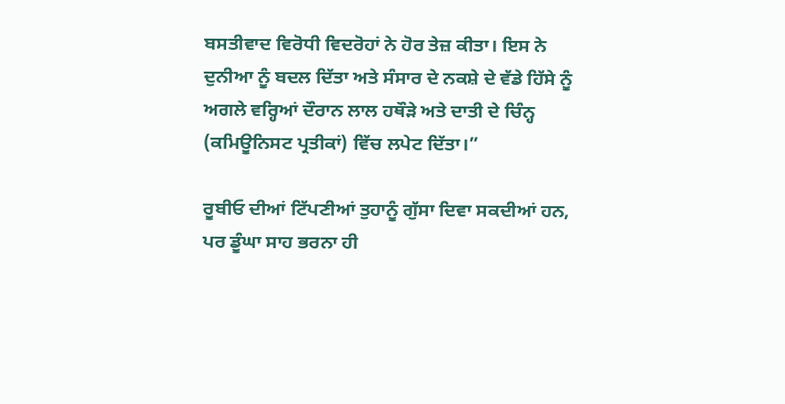ਬਸਤੀਵਾਦ ਵਿਰੋਧੀ ਵਿਦਰੋਹਾਂ ਨੇ ਹੋਰ ਤੇਜ਼ ਕੀਤਾ। ਇਸ ਨੇ ਦੁਨੀਆ ਨੂੰ ਬਦਲ ਦਿੱਤਾ ਅਤੇ ਸੰਸਾਰ ਦੇ ਨਕਸ਼ੇ ਦੇ ਵੱਡੇ ਹਿੱਸੇ ਨੂੰ ਅਗਲੇ ਵਰ੍ਹਿਆਂ ਦੌਰਾਨ ਲਾਲ ਹਥੌੜੇ ਅਤੇ ਦਾਤੀ ਦੇ ਚਿੰਨ੍ਹ (ਕਮਿਊਨਿਸਟ ਪ੍ਰਤੀਕਾਂ) ਵਿੱਚ ਲਪੇਟ ਦਿੱਤਾ।”

ਰੂਬੀਓ ਦੀਆਂ ਟਿੱਪਣੀਆਂ ਤੁਹਾਨੂੰ ਗੁੱਸਾ ਦਿਵਾ ਸਕਦੀਆਂ ਹਨ, ਪਰ ਡੂੰਘਾ ਸਾਹ ਭਰਨਾ ਹੀ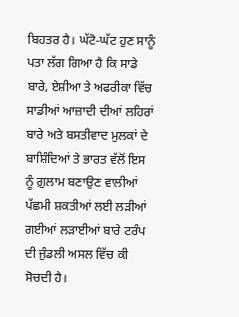ਬਿਹਤਰ ਹੈ। ਘੱਟੋ-ਘੱਟ ਹੁਣ ਸਾਨੂੰ ਪਤਾ ਲੱਗ ਗਿਆ ਹੈ ਕਿ ਸਾਡੇ ਬਾਰੇ, ਏਸ਼ੀਆ ਤੇ ਅਫਰੀਕਾ ਵਿੱਚ ਸਾਡੀਆਂ ਆਜ਼ਾਦੀ ਦੀਆਂ ਲਹਿਰਾਂ ਬਾਰੇ ਅਤੇ ਬਸਤੀਵਾਦ ਮੁਲਕਾਂ ਦੇ ਬਾਸ਼ਿੰਦਿਆਂ ਤੇ ਭਾਰਤ ਵੱਲੋਂ ਇਸ ਨੂੰ ਗ਼ੁਲਾਮ ਬਣਾਉਣ ਵਾਲੀਆਂ ਪੱਛਮੀ ਸ਼ਕਤੀਆਂ ਲਈ ਲੜੀਆਂ ਗਈਆਂ ਲੜਾਈਆਂ ਬਾਰੇ ਟਰੰਪ ਦੀ ਜੁੰਡਲੀ ਅਸਲ ਵਿੱਚ ਕੀ ਸੋਚਦੀ ਹੈ।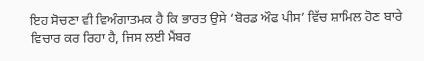ਇਹ ਸੋਚਣਾ ਵੀ ਵਿਅੰਗਾਤਮਕ ਹੈ ਕਿ ਭਾਰਤ ਉਸੇ ‘ਬੋਰਡ ਔਫ ਪੀਸ’ ਵਿੱਚ ਸ਼ਾਮਿਲ ਹੋਣ ਬਾਰੇ ਵਿਚਾਰ ਕਰ ਰਿਹਾ ਹੈ, ਜਿਸ ਲਈ ਮੈਂਬਰ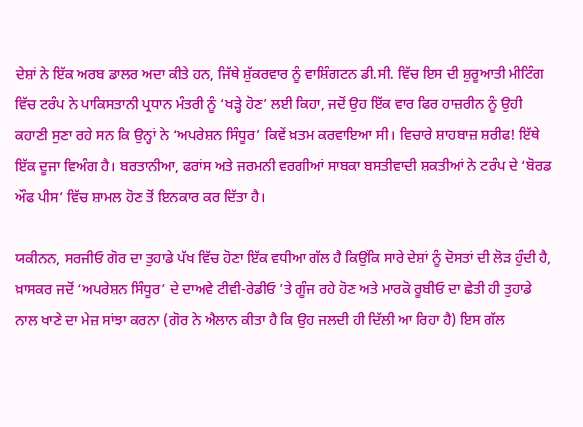ਦੇਸ਼ਾਂ ਨੇ ਇੱਕ ਅਰਬ ਡਾਲਰ ਅਦਾ ਕੀਤੇ ਹਨ, ਜਿੱਥੇ ਸ਼ੁੱਕਰਵਾਰ ਨੂੰ ਵਾਸ਼ਿੰਗਟਨ ਡੀ.ਸੀ. ਵਿੱਚ ਇਸ ਦੀ ਸ਼ੁਰੂਆਤੀ ਮੀਟਿੰਗ ਵਿੱਚ ਟਰੰਪ ਨੇ ਪਾਕਿਸਤਾਨੀ ਪ੍ਰਧਾਨ ਮੰਤਰੀ ਨੂੰ ‘ਖੜ੍ਹੇ ਹੋਣ’ ਲਈ ਕਿਹਾ, ਜਦੋਂ ਉਹ ਇੱਕ ਵਾਰ ਫਿਰ ਹਾਜ਼ਰੀਨ ਨੂੰ ਉਹੀ ਕਹਾਣੀ ਸੁਣਾ ਰਹੇ ਸਨ ਕਿ ਉਨ੍ਹਾਂ ਨੇ ‘ਅਪਰੇਸ਼ਨ ਸਿੰਧੂਰ’ ਕਿਵੇਂ ਖ਼ਤਮ ਕਰਵਾਇਆ ਸੀ। ਵਿਚਾਰੇ ਸ਼ਾਹਬਾਜ਼ ਸ਼ਰੀਫ! ਇੱਥੇ ਇੱਕ ਦੂਜਾ ਵਿਅੰਗ ਹੈ। ਬਰਤਾਨੀਆ, ਫਰਾਂਸ ਅਤੇ ਜਰਮਨੀ ਵਰਗੀਆਂ ਸਾਬਕਾ ਬਸਤੀਵਾਦੀ ਸ਼ਕਤੀਆਂ ਨੇ ਟਰੰਪ ਦੇ ‘ਬੋਰਡ ਔਫ ਪੀਸ’ ਵਿੱਚ ਸ਼ਾਮਲ ਹੋਣ ਤੋਂ ਇਨਕਾਰ ਕਰ ਦਿੱਤਾ ਹੈ।

ਯਕੀਨਨ, ਸਰਜੀਓ ਗੋਰ ਦਾ ਤੁਹਾਡੇ ਪੱਖ ਵਿੱਚ ਹੋਣਾ ਇੱਕ ਵਧੀਆ ਗੱਲ ਹੈ ਕਿਉਂਕਿ ਸਾਰੇ ਦੇਸ਼ਾਂ ਨੂੰ ਦੋਸਤਾਂ ਦੀ ਲੋੜ ਹੁੰਦੀ ਹੈ, ਖ਼ਾਸਕਰ ਜਦੋਂ ‘ਅਪਰੇਸ਼ਨ ਸਿੰਧੂਰ’ ਦੇ ਦਾਅਵੇ ਟੀਵੀ-ਰੇਡੀਓ ’ਤੇ ਗੂੰਜ ਰਹੇ ਹੋਣ ਅਤੇ ਮਾਰਕੋ ਰੂਬੀਓ ਦਾ ਛੇਤੀ ਹੀ ਤੁਹਾਡੇ ਨਾਲ ਖਾਣੇ ਦਾ ਮੇਜ਼ ਸਾਂਝਾ ਕਰਨਾ (ਗੋਰ ਨੇ ਐਲਾਨ ਕੀਤਾ ਹੈ ਕਿ ਉਹ ਜਲਦੀ ਹੀ ਦਿੱਲੀ ਆ ਰਿਹਾ ਹੈ) ਇਸ ਗੱਲ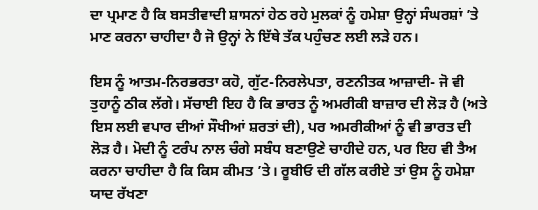ਦਾ ਪ੍ਰਮਾਣ ਹੈ ਕਿ ਬਸਤੀਵਾਦੀ ਸ਼ਾਸਨਾਂ ਹੇਠ ਰਹੇ ਮੁਲਕਾਂ ਨੂੰ ਹਮੇਸ਼ਾ ਉਨ੍ਹਾਂ ਸੰਘਰਸ਼ਾਂ ’ਤੇ ਮਾਣ ਕਰਨਾ ਚਾਹੀਦਾ ਹੈ ਜੋ ਉਨ੍ਹਾਂ ਨੇ ਇੱਥੇ ਤੱਕ ਪਹੁੰਚਣ ਲਈ ਲੜੇ ਹਨ।

ਇਸ ਨੂੰ ਆਤਮ-ਨਿਰਭਰਤਾ ਕਹੋ, ਗੁੱਟ-ਨਿਰਲੇਪਤਾ, ਰਣਨੀਤਕ ਆਜ਼ਾਦੀ- ਜੋ ਵੀ ਤੁਹਾਨੂੰ ਠੀਕ ਲੱਗੇ। ਸੱਚਾਈ ਇਹ ਹੈ ਕਿ ਭਾਰਤ ਨੂੰ ਅਮਰੀਕੀ ਬਾਜ਼ਾਰ ਦੀ ਲੋੜ ਹੈ (ਅਤੇ ਇਸ ਲਈ ਵਪਾਰ ਦੀਆਂ ਸੌਖੀਆਂ ਸ਼ਰਤਾਂ ਦੀ), ਪਰ ਅਮਰੀਕੀਆਂ ਨੂੰ ਵੀ ਭਾਰਤ ਦੀ ਲੋੜ ਹੈ। ਮੋਦੀ ਨੂੰ ਟਰੰਪ ਨਾਲ ਚੰਗੇ ਸਬੰਧ ਬਣਾਉਣੇ ਚਾਹੀਦੇ ਹਨ, ਪਰ ਇਹ ਵੀ ਤੈਅ ਕਰਨਾ ਚਾਹੀਦਾ ਹੈ ਕਿ ਕਿਸ ਕੀਮਤ ’ਤੇ। ਰੂਬੀਓ ਦੀ ਗੱਲ ਕਰੀਏ ਤਾਂ ਉਸ ਨੂੰ ਹਮੇਸ਼ਾ ਯਾਦ ਰੱਖਣਾ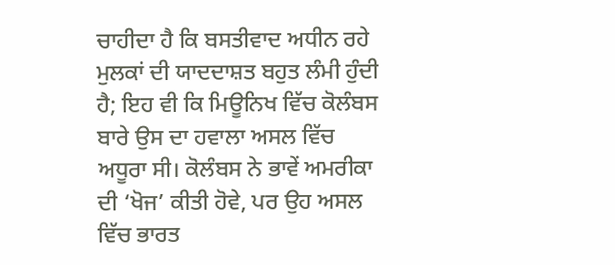ਚਾਹੀਦਾ ਹੈ ਕਿ ਬਸਤੀਵਾਦ ਅਧੀਨ ਰਹੇ ਮੁਲਕਾਂ ਦੀ ਯਾਦਦਾਸ਼ਤ ਬਹੁਤ ਲੰਮੀ ਹੁੰਦੀ ਹੈ; ਇਹ ਵੀ ਕਿ ਮਿਊਨਿਖ ਵਿੱਚ ਕੋਲੰਬਸ ਬਾਰੇ ਉਸ ਦਾ ਹਵਾਲਾ ਅਸਲ ਵਿੱਚ ਅਧੂਰਾ ਸੀ। ਕੋਲੰਬਸ ਨੇ ਭਾਵੇਂ ਅਮਰੀਕਾ ਦੀ ‘ਖੋਜ’ ਕੀਤੀ ਹੋਵੇ, ਪਰ ਉਹ ਅਸਲ ਵਿੱਚ ਭਾਰਤ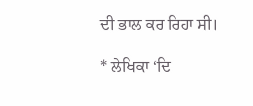ਦੀ ਭਾਲ ਕਰ ਰਿਹਾ ਸੀ।

* ਲੇਖਿਕਾ ‘ਦਿ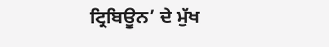ਟ੍ਰਿਬਿਊਨ’ ਦੇ ਮੁੱਖ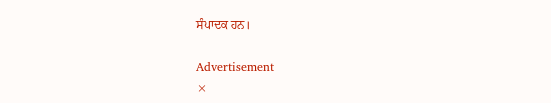ਸੰਪਾਦਕ ਹਨ।

Advertisement
×